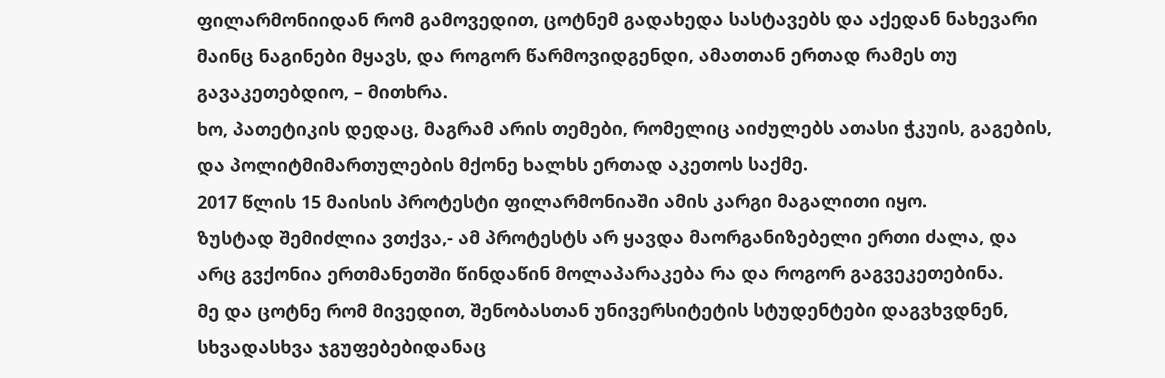ფილარმონიიდან რომ გამოვედით, ცოტნემ გადახედა სასტავებს და აქედან ნახევარი მაინც ნაგინები მყავს, და როგორ წარმოვიდგენდი, ამათთან ერთად რამეს თუ გავაკეთებდიო, – მითხრა.
ხო, პათეტიკის დედაც, მაგრამ არის თემები, რომელიც აიძულებს ათასი ჭკუის, გაგების, და პოლიტმიმართულების მქონე ხალხს ერთად აკეთოს საქმე.
2017 წლის 15 მაისის პროტესტი ფილარმონიაში ამის კარგი მაგალითი იყო.
ზუსტად შემიძლია ვთქვა,- ამ პროტესტს არ ყავდა მაორგანიზებელი ერთი ძალა, და არც გვქონია ერთმანეთში წინდაწინ მოლაპარაკება რა და როგორ გაგვეკეთებინა.
მე და ცოტნე რომ მივედით, შენობასთან უნივერსიტეტის სტუდენტები დაგვხვდნენ, სხვადასხვა ჯგუფებებიდანაც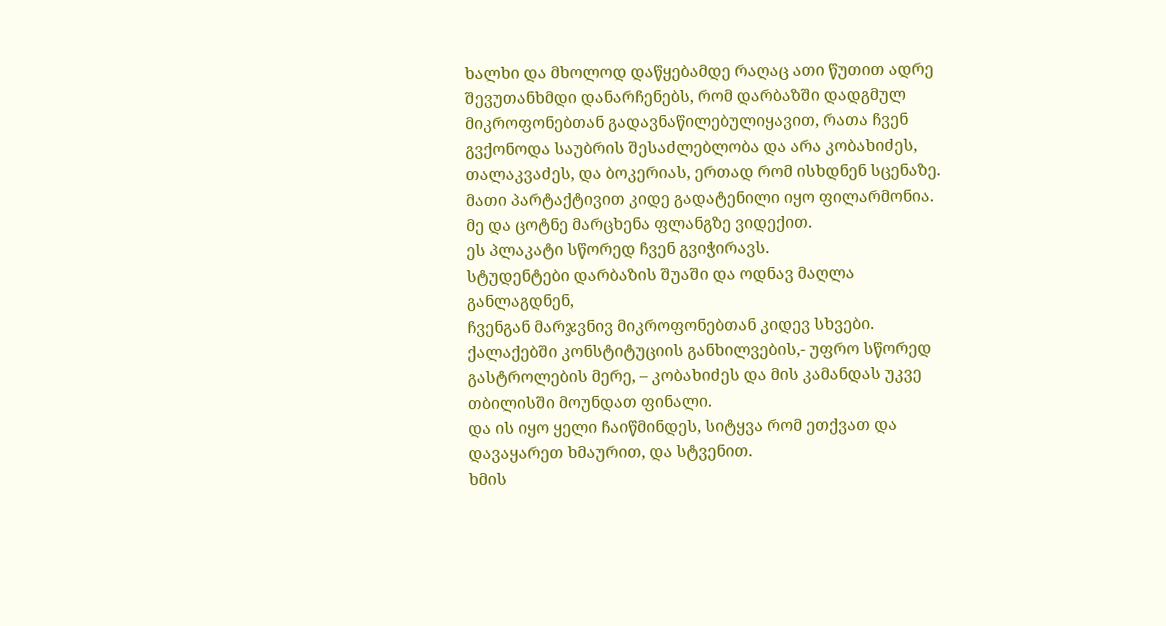ხალხი და მხოლოდ დაწყებამდე რაღაც ათი წუთით ადრე შევუთანხმდი დანარჩენებს, რომ დარბაზში დადგმულ მიკროფონებთან გადავნაწილებულიყავით, რათა ჩვენ გვქონოდა საუბრის შესაძლებლობა და არა კობახიძეს, თალაკვაძეს, და ბოკერიას, ერთად რომ ისხდნენ სცენაზე.
მათი პარტაქტივით კიდე გადატენილი იყო ფილარმონია.
მე და ცოტნე მარცხენა ფლანგზე ვიდექით.
ეს პლაკატი სწორედ ჩვენ გვიჭირავს.
სტუდენტები დარბაზის შუაში და ოდნავ მაღლა განლაგდნენ,
ჩვენგან მარჯვნივ მიკროფონებთან კიდევ სხვები.
ქალაქებში კონსტიტუციის განხილვების,- უფრო სწორედ გასტროლების მერე, – კობახიძეს და მის კამანდას უკვე თბილისში მოუნდათ ფინალი.
და ის იყო ყელი ჩაიწმინდეს, სიტყვა რომ ეთქვათ და დავაყარეთ ხმაურით, და სტვენით.
ხმის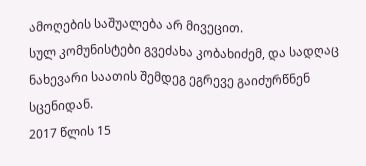ამოღების საშუალება არ მივეცით.
სულ კომუნისტები გვეძახა კობახიძემ, და სადღაც ნახევარი საათის შემდეგ ეგრევე გაიძურწნენ სცენიდან.
2017 წლის 15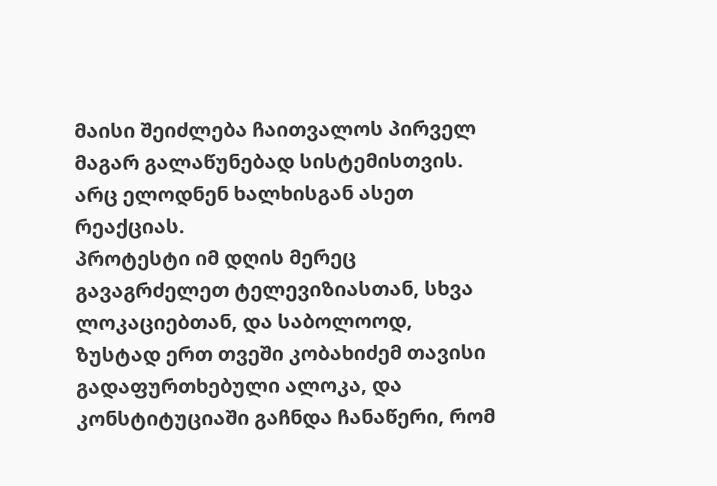მაისი შეიძლება ჩაითვალოს პირველ მაგარ გალაწუნებად სისტემისთვის.
არც ელოდნენ ხალხისგან ასეთ რეაქციას.
პროტესტი იმ დღის მერეც გავაგრძელეთ ტელევიზიასთან, სხვა ლოკაციებთან, და საბოლოოდ, ზუსტად ერთ თვეში კობახიძემ თავისი გადაფურთხებული ალოკა, და კონსტიტუციაში გაჩნდა ჩანაწერი, რომ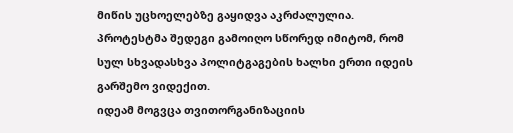მიწის უცხოელებზე გაყიდვა აკრძალულია.
პროტესტმა შედეგი გამოიღო სწორედ იმიტომ, რომ სულ სხვადასხვა პოლიტგაგების ხალხი ერთი იდეის გარშემო ვიდექით.
იდეამ მოგვცა თვითორგანიზაციის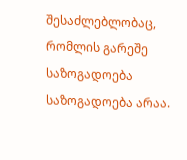შესაძლებლობაც, რომლის გარეშე საზოგადოება საზოგადოება არაა.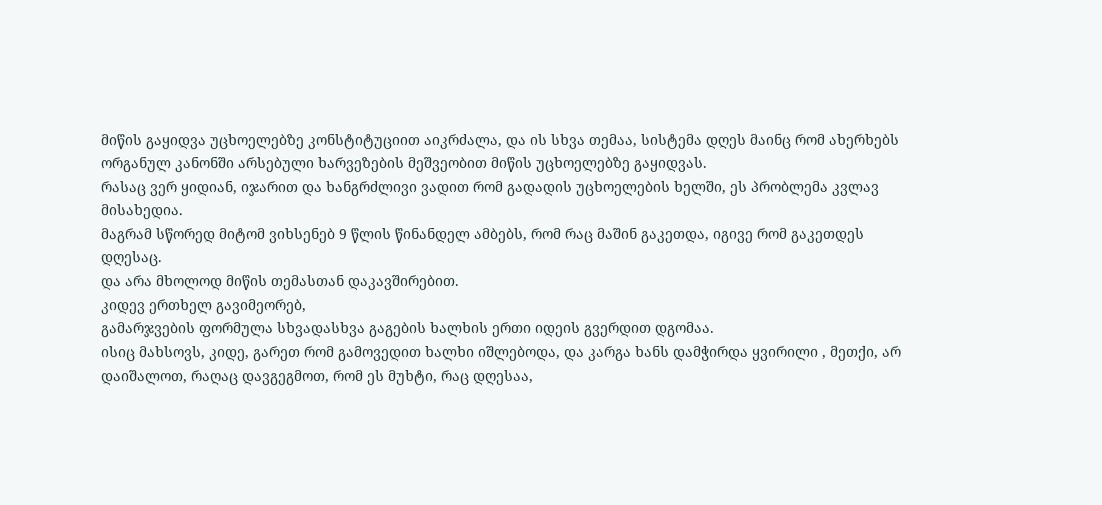მიწის გაყიდვა უცხოელებზე კონსტიტუციით აიკრძალა, და ის სხვა თემაა, სისტემა დღეს მაინც რომ ახერხებს ორგანულ კანონში არსებული ხარვეზების მეშვეობით მიწის უცხოელებზე გაყიდვას.
რასაც ვერ ყიდიან, იჯარით და ხანგრძლივი ვადით რომ გადადის უცხოელების ხელში, ეს პრობლემა კვლავ მისახედია.
მაგრამ სწორედ მიტომ ვიხსენებ 9 წლის წინანდელ ამბებს, რომ რაც მაშინ გაკეთდა, იგივე რომ გაკეთდეს დღესაც.
და არა მხოლოდ მიწის თემასთან დაკავშირებით.
კიდევ ერთხელ გავიმეორებ,
გამარჯვების ფორმულა სხვადასხვა გაგების ხალხის ერთი იდეის გვერდით დგომაა.
ისიც მახსოვს, კიდე, გარეთ რომ გამოვედით ხალხი იშლებოდა, და კარგა ხანს დამჭირდა ყვირილი , მეთქი, არ დაიშალოთ, რაღაც დავგეგმოთ, რომ ეს მუხტი, რაც დღესაა,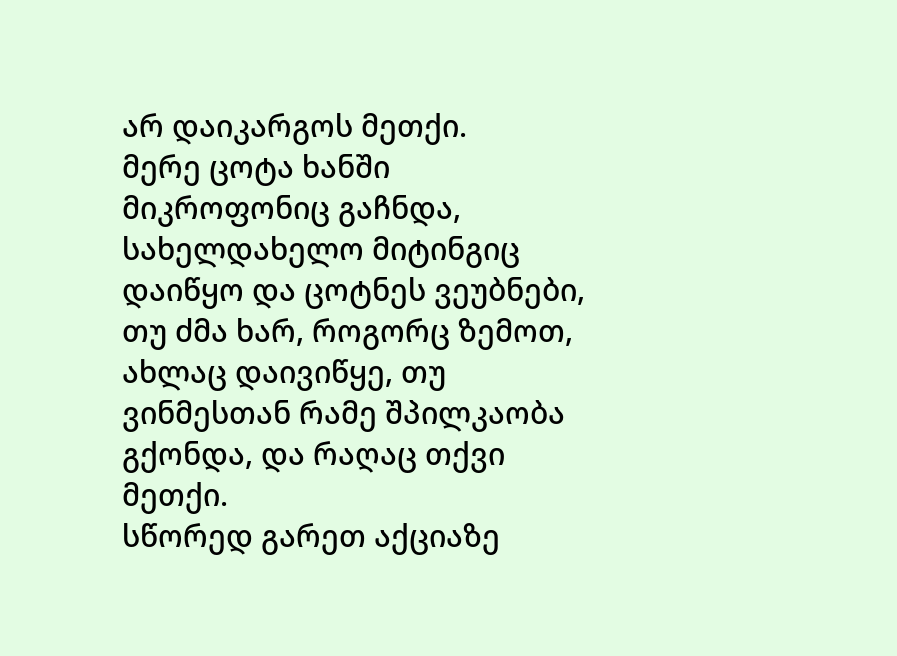არ დაიკარგოს მეთქი.
მერე ცოტა ხანში მიკროფონიც გაჩნდა, სახელდახელო მიტინგიც დაიწყო და ცოტნეს ვეუბნები, თუ ძმა ხარ, როგორც ზემოთ, ახლაც დაივიწყე, თუ ვინმესთან რამე შპილკაობა გქონდა, და რაღაც თქვი მეთქი.
სწორედ გარეთ აქციაზე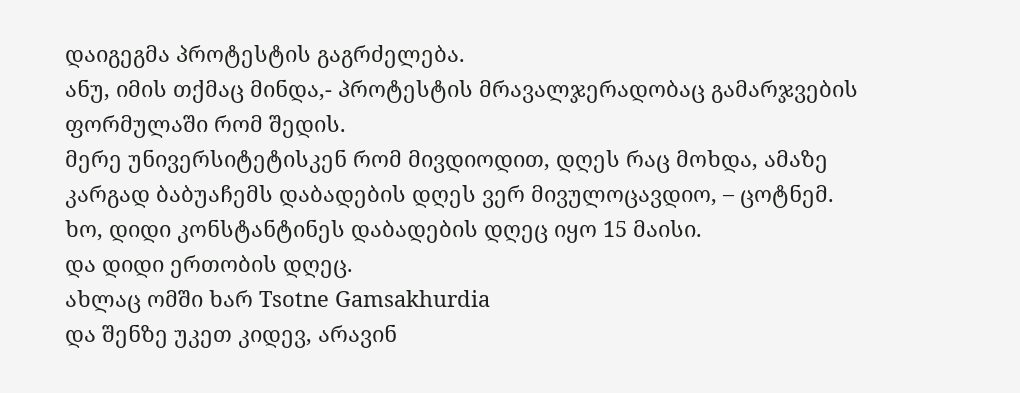დაიგეგმა პროტესტის გაგრძელება.
ანუ, იმის თქმაც მინდა,- პროტესტის მრავალჯერადობაც გამარჯვების ფორმულაში რომ შედის.
მერე უნივერსიტეტისკენ რომ მივდიოდით, დღეს რაც მოხდა, ამაზე კარგად ბაბუაჩემს დაბადების დღეს ვერ მივულოცავდიო, – ცოტნემ.
ხო, დიდი კონსტანტინეს დაბადების დღეც იყო 15 მაისი.
და დიდი ერთობის დღეც.
ახლაც ომში ხარ Tsotne Gamsakhurdia
და შენზე უკეთ კიდევ, არავინ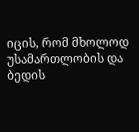იცის, რომ მხოლოდ უსამართლობის და ბედის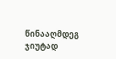წინააღმდეგ ჯიუტად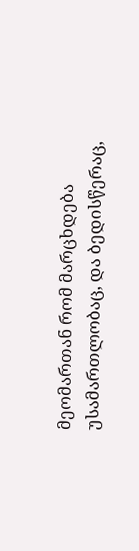მეომართან რომ მარცხდება უსამართლობაც, და ბედისწერაც,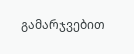გამარჯვებით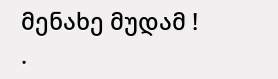მენახე მუდამ !
.